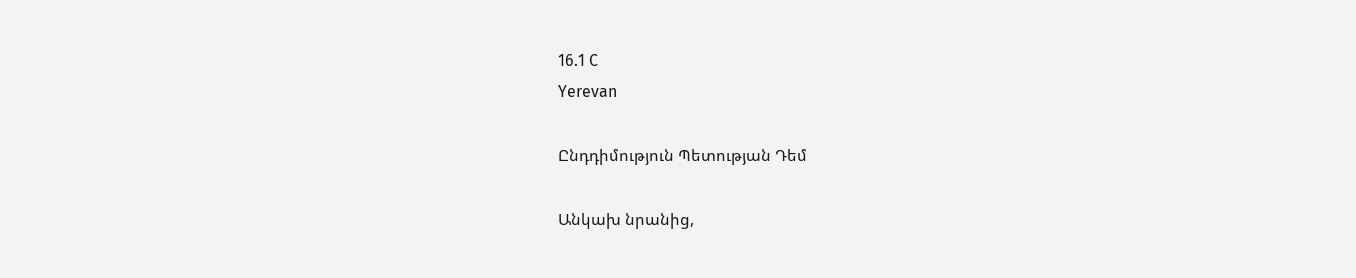16.1 C
Yerevan

Ընդդիմություն Պետության Դեմ

Անկախ նրանից,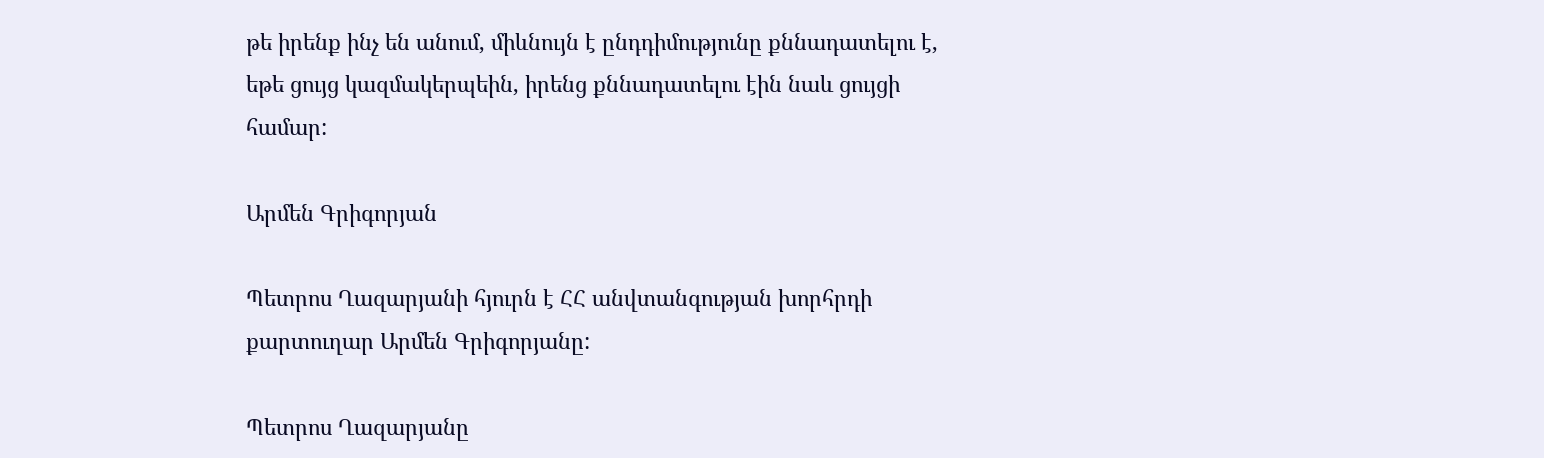թե իրենք ինչ են անում, միևնույն է ընդդիմությունը քննադատելու է, եթե ցույց կազմակերպեին, իրենց քննադատելու էին նաև ցույցի համար:

Արմեն Գրիգորյան

Պետրոս Ղազարյանի հյուրն է ՀՀ անվտանգության խորհրդի քարտուղար Արմեն Գրիգորյանը:

Պետրոս Ղազարյանը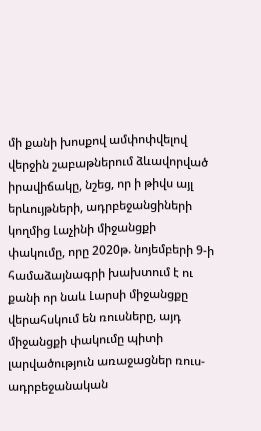մի քանի խոսքով ամփոփվելով վերջին շաբաթներում ձևավորված իրավիճակը, նշեց, որ ի թիվս այլ երևույթների, ադրբեջանցիների կողմից Լաչինի միջանցքի փակումը, որը 2020թ. նոյեմբերի 9‑ի համաձայնագրի խախտում է ու քանի որ նաև Լարսի միջանցքը վերահսկում են ռուսները, այդ միջանցքի փակումը պիտի լարվածություն առաջացներ ռուս-ադրբեջանական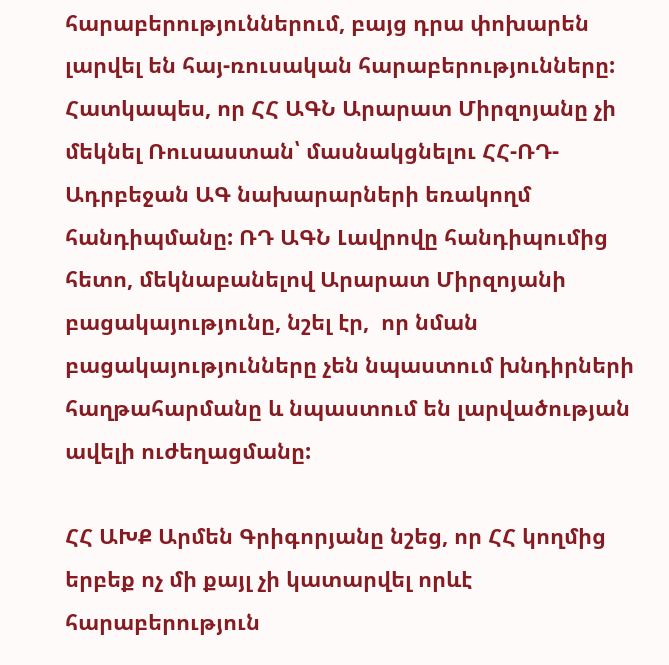հարաբերություններում, բայց դրա փոխարեն լարվել են հայ-ռուսական հարաբերությունները: Հատկապես, որ ՀՀ ԱԳՆ Արարատ Միրզոյանը չի մեկնել Ռուսաստան՝ մասնակցնելու ՀՀ-ՌԴ-Ադրբեջան ԱԳ նախարարների եռակողմ հանդիպմանը: ՌԴ ԱԳՆ Լավրովը հանդիպումից հետո, մեկնաբանելով Արարատ Միրզոյանի բացակայությունը, նշել էր,  որ նման բացակայությունները չեն նպաստում խնդիրների հաղթահարմանը և նպաստում են լարվածության ավելի ուժեղացմանը:

ՀՀ ԱԽՔ Արմեն Գրիգորյանը նշեց, որ ՀՀ կողմից երբեք ոչ մի քայլ չի կատարվել որևէ հարաբերություն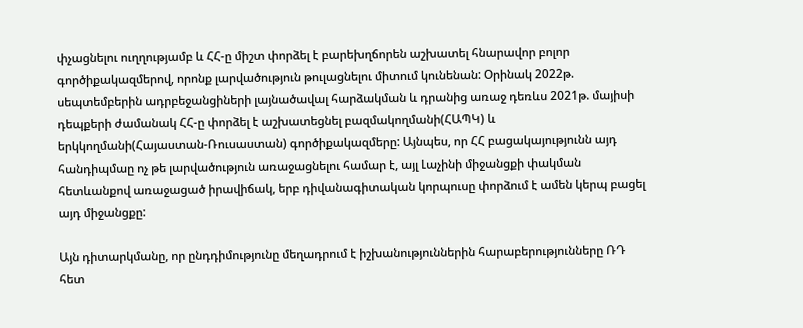փչացնելու ուղղությամբ և ՀՀ‑ը միշտ փորձել է բարեխղճորեն աշխատել հնարավոր բոլոր գործիքակազմերով, որոնք լարվածություն թուլացնելու միտում կունենան: Օրինակ 2022թ. սեպտեմբերին ադրբեջանցիների լայնածավալ հարձակման և դրանից առաջ դեռևս 2021թ. մայիսի դեպքերի ժամանակ ՀՀ‑ը փորձել է աշխատեցնել բազմակողմանի(ՀԱՊԿ) և երկկողմանի(Հայաստան-Ռուսաստան) գործիքակազմերը: Այնպես, որ ՀՀ բացակայությունն այդ հանդիպմաը ոչ թե լարվածություն առաջացնելու համար է, այլ Լաչինի միջանցքի փակման հետևանքով առաջացած իրավիճակ, երբ դիվանագիտական կորպուսը փորձում է ամեն կերպ բացել այդ միջանցքը:

Այն դիտարկմանը, որ ընդդիմությունը մեղադրում է իշխանություններին հարաբերությունները ՌԴ հետ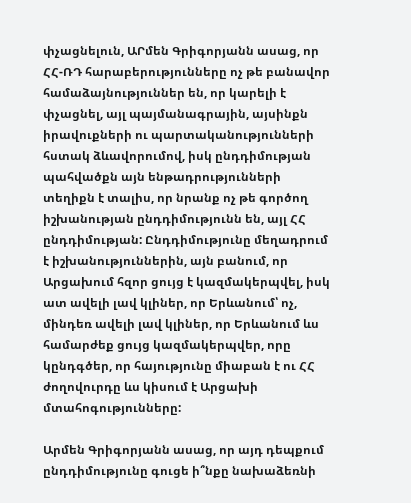փչացնելուն, ԱՐմեն Գրիգորյանն ասաց, որ ՀՀ-ՌԴ հարաբերությունները ոչ թե բանավոր համաձայնություններ են, որ կարելի է փչացնել, այլ պայմանագրային, այսինքն իրավուքների ու պարտականությունների հստակ ձևավորումով, իսկ ընդդիմության պահվածքն այն ենթադրությունների տեղիքն է տալիս, որ նրանք ոչ թե գործող իշխանության ընդդիմությունն են, այլ ՀՀ ընդդիմության: Ընդդիմությունը մեղադրում է իշխանություններին, այն բանում, որ Արցախում հզոր ցույց է կազմակերպվել, իսկ ատ ավելի լավ կլիներ, որ Երևանում՝ ոչ, մինդեռ ավելի լավ կլիներ, որ Երևանում ևս համարժեք ցույց կազմակերպվեր, որը կընդգծեր, որ հայությունը միաբան է ու ՀՀ ժողովուրդը ևս կիսում է Արցախի մտահոգությունները:

Արմեն Գրիգորյանն ասաց, որ այդ դեպքում ընդդիմությունը գուցե ի՞նքը նախաձեռնի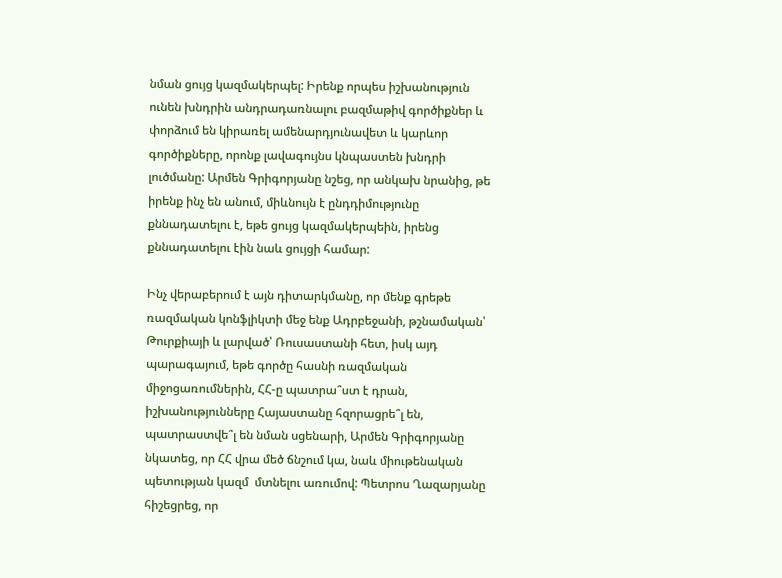նման ցույց կազմակերպել: Իրենք որպես իշխանություն ունեն խնդրին անդրադառնալու բազմաթիվ գործիքներ և փորձում են կիրառել ամենարդյունավետ և կարևոր գործիքները, որոնք լավագույնս կնպաստեն խնդրի լուծմանը: Արմեն Գրիգորյանը նշեց, որ անկախ նրանից, թե իրենք ինչ են անում, միևնույն է ընդդիմությունը քննադատելու է, եթե ցույց կազմակերպեին, իրենց քննադատելու էին նաև ցույցի համար:

Ինչ վերաբերում է այն դիտարկմանը, որ մենք գրեթե ռազմական կոնֆլիկտի մեջ ենք Ադրբեջանի, թշնամական՝ Թուրքիայի և լարված՝ Ռուսաստանի հետ, իսկ այդ պարագայում, եթե գործը հասնի ռազմական միջոցառումներին, ՀՀ‑ը պատրա՞ստ է դրան, իշխանությունները Հայաստանը հզորացրե՞լ են, պատրաստվե՞լ են նման սցենարի, Արմեն Գրիգորյանը նկատեց, որ ՀՀ վրա մեծ ճնշում կա, նաև միութենական պետության կազմ  մտնելու առումով: Պետրոս Ղազարյանը հիշեցրեց, որ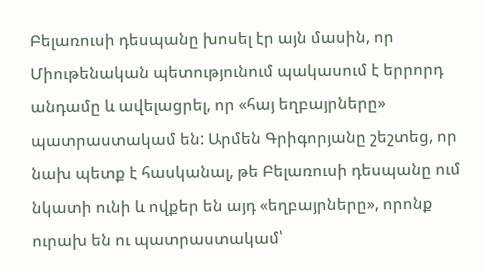Բելառուսի դեսպանը խոսել էր այն մասին, որ Միութենական պետությունում պակասում է երրորդ անդամը և ավելացրել, որ «հայ եղբայրները» պատրաստակամ են: Արմեն Գրիգորյանը շեշտեց, որ նախ պետք է հասկանալ, թե Բելառուսի դեսպանը ում նկատի ունի և ովքեր են այդ «եղբայրները», որոնք ուրախ են ու պատրաստակամ՝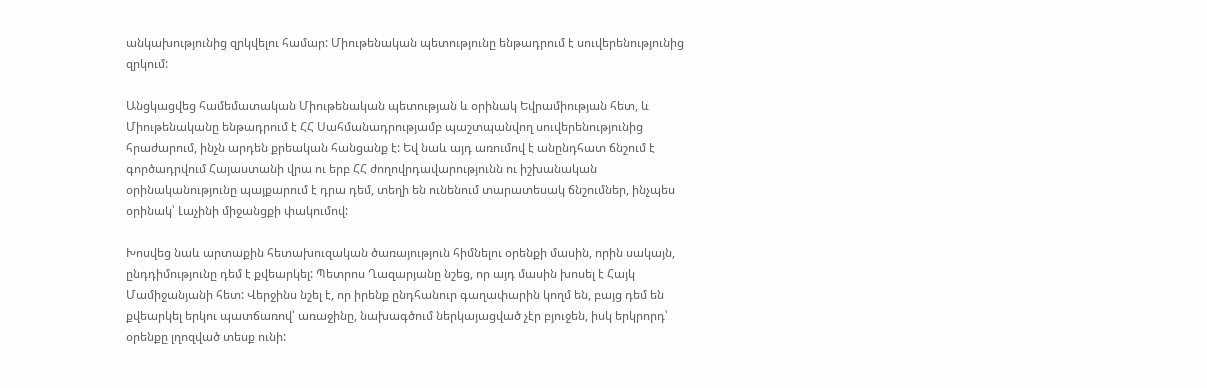անկախությունից զրկվելու համար: Միութենական պետությունը ենթադրում է սուվերենությունից զրկում:

Անցկացվեց համեմատական Միութենական պետության և օրինակ Եվրամիության հետ, և Միութենականը ենթադրում է ՀՀ Սահմանադրությամբ պաշտպանվող սուվերենությունից հրաժարում, ինչն արդեն քրեական հանցանք է: Եվ նաև այդ առումով է անընդհատ ճնշում է գործադրվում Հայաստանի վրա ու երբ ՀՀ ժողովրդավարությունն ու իշխանական օրինականությունը պայքարում է դրա դեմ, տեղի են ունենում տարատեսակ ճնշումներ, ինչպես օրինակ՝ Լաչինի միջանցքի փակումով:

Խոսվեց նաև արտաքին հետախուզական ծառայություն հիմնելու օրենքի մասին, որին սակայն, ընդդիմությունը դեմ է քվեարկել: Պետրոս Ղազարյանը նշեց, որ այդ մասին խոսել է Հայկ Մամիջանյանի հետ: Վերջինս նշել է, որ իրենք ընդհանուր գաղափարին կողմ են, բայց դեմ են քվեարկել երկու պատճառով՝ առաջինը, նախագծում ներկայացված չէր բյուջեն, իսկ երկրորդ՝ օրենքը լղոզված տեսք ունի: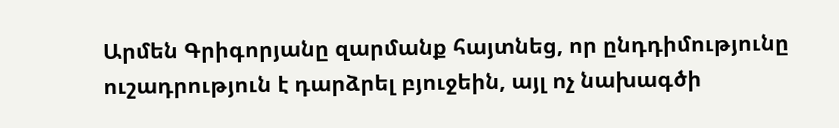Արմեն Գրիգորյանը զարմանք հայտնեց, որ ընդդիմությունը ուշադրություն է դարձրել բյուջեին, այլ ոչ նախագծի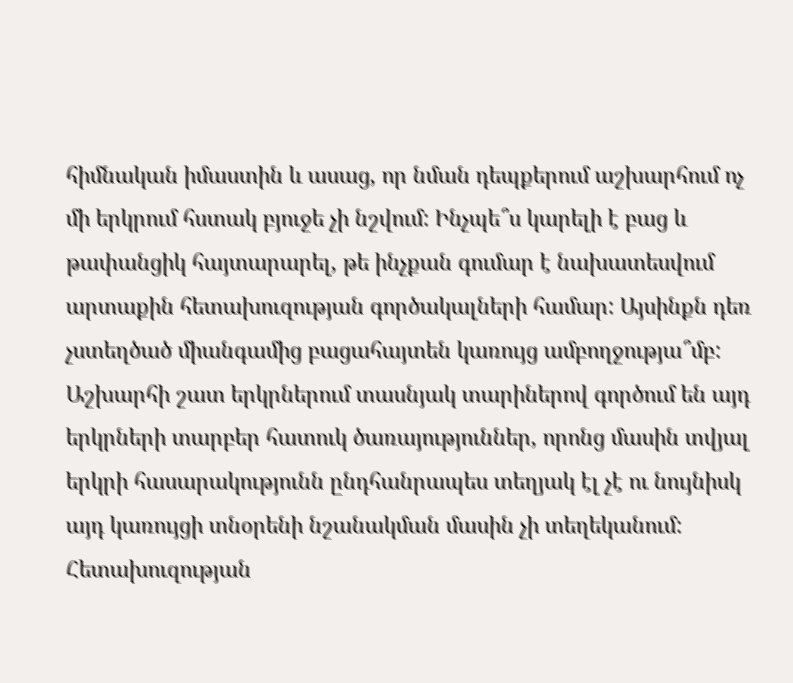հիմնական իմաստին և ասաց, որ նման դեպքերում աշխարհում ոչ մի երկրում հստակ բյուջե չի նշվում: Ինչպե՞ս կարելի է բաց և թափանցիկ հայտարարել, թե ինչքան գումար է նախատեսվում արտաքին հետախուզության գործակալների համար: Այսինքն դեռ չստեղծած միանգամից բացահայտեն կառույց ամբողջությա՞մբ: Աշխարհի շատ երկրներում տասնյակ տարիներով գործում են այդ երկրների տարբեր հատուկ ծառայություններ, որոնց մասին տվյալ երկրի հասարակությունն ընդհանրապես տեղյակ էլ չէ ու նույնիսկ այդ կառույցի տնօրենի նշանակման մասին չի տեղեկանում: Հետախուզության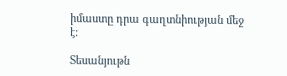իմաստը դրա գաղտնիության մեջ է:

Տեսանյութն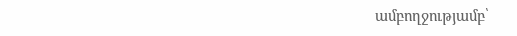ամբողջությամբ՝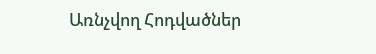Առնչվող Հոդվածներ